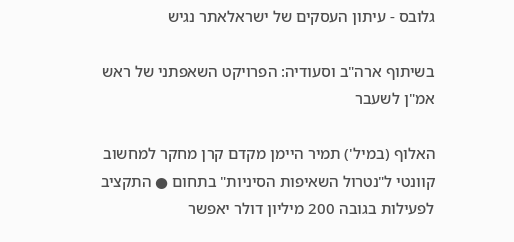גלובס - עיתון העסקים של ישראלאתר נגיש

בשיתוף ארה"ב וסעודיה: הפרויקט השאפתני של ראש אמ"ן לשעבר

האלוף (במיל') תמיר היימן מקדם קרן מחקר למחשוב קוונטי ל"נטרול השאיפות הסיניות" בתחום ● התקציב לפעילות בגובה 200 מיליון דולר יאפשר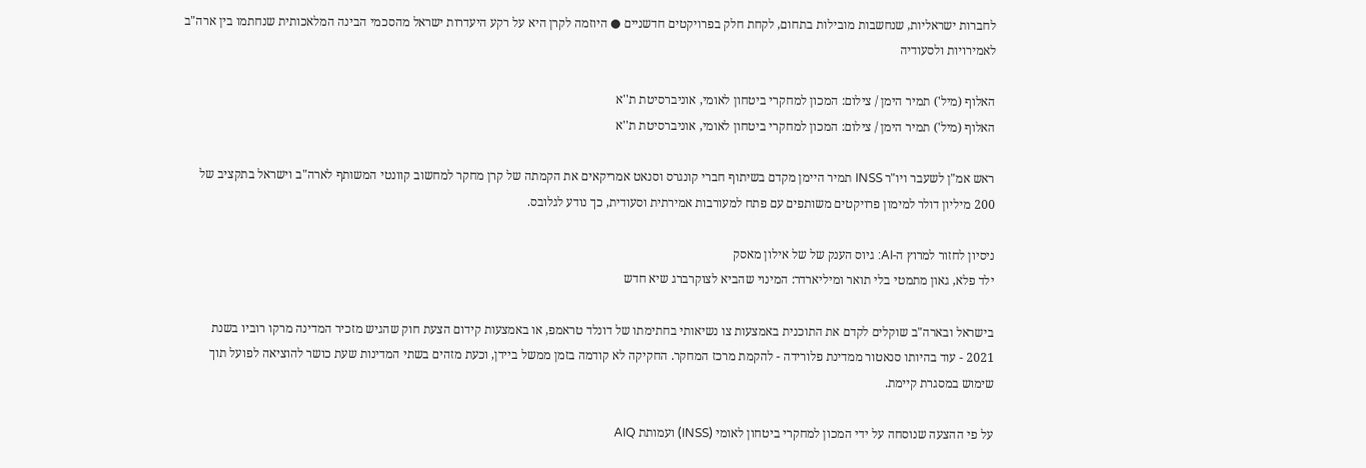לחברות ישראליות, שנחשבות מובילות בתחום, לקחת חלק בפרויקטים חדשניים ● היוזמה לקרן היא על רקע היעדרות ישראל מהסכמי הבינה המלאכותית שנחתמו בין ארה"ב לאמירויות ולסעודיה

האלוף (מיל') תמיר הימן / צילום: המכון למחקרי ביטחון לאומי, אוניברסיטת ת''א
האלוף (מיל') תמיר הימן / צילום: המכון למחקרי ביטחון לאומי, אוניברסיטת ת''א

ראש אמ"ן לשעבר ויו"ר INSS תמיר היימן מקדם בשיתוף חברי קונגרס וסנאט אמריקאים את הקמתה של קרן מחקר למחשוב קוונטי המשותף לארה"ב וישראל בתקציב של 200 מיליון דולר למימון פרויקטים משותפים עם פתח למעורבות אמירתית וסעודית, כך נודע לגלובס.

ניסיון לחזור למרוץ ה-AI: גיוס הענק של של אילון מאסק
ילד פלא, גאון מתמטי בלי תואר ומיליארדר: המינוי שהביא לצוקרברג שיא חדש

בישראל ובארה"ב שוקלים לקדם את התוכנית באמצעות צו נשיאותי בחתימתו של דונלד טראמפ, או באמצעות קידום הצעת חוק שהגיש מזכיר המדינה מרקו רוביו בשנת 2021 - עוד בהיותו סנאטור ממדינת פלורידה - להקמת מרכז המחקר. החקיקה לא קודמה בזמן ממשל ביידן, וכעת מזהים בשתי המדינות שעת כושר להוציאה לפועל תוך שימוש במסגרת קיימת.

על פי ההצעה שנוסחה על ידי המכון למחקרי ביטחון לאומי (INSS) ועמותת AIQ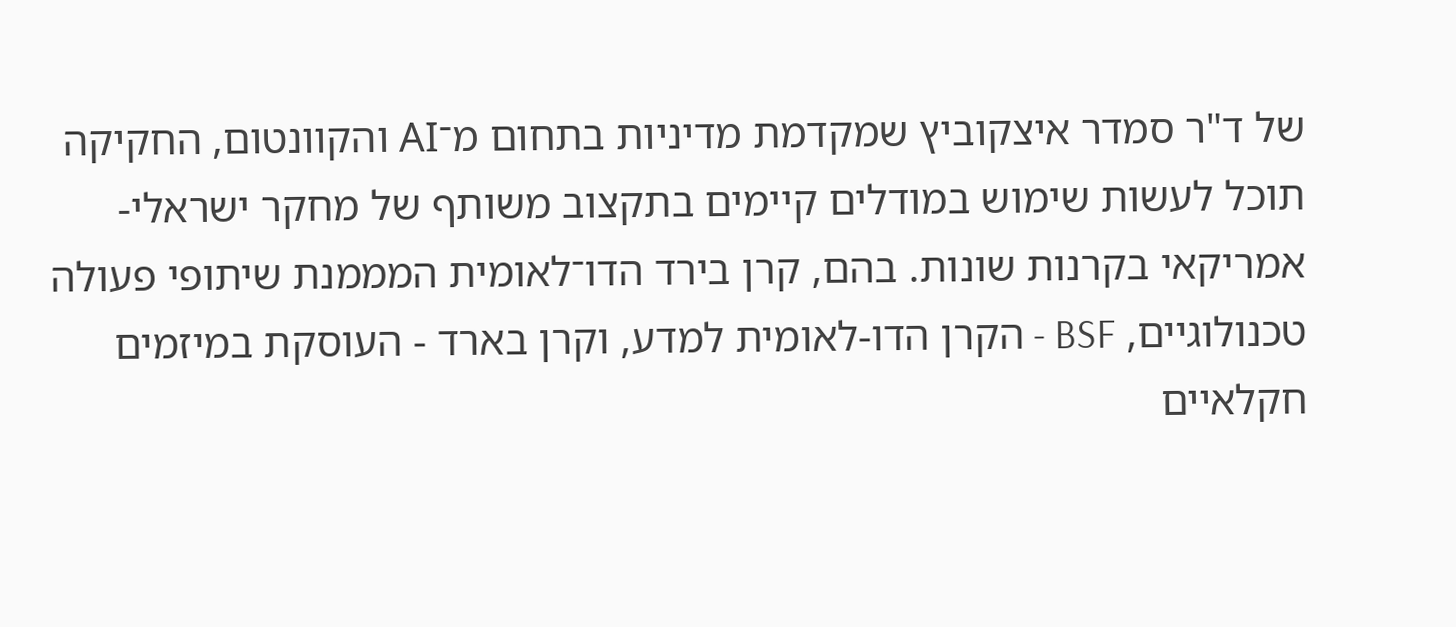של ד"ר סמדר איצקוביץ שמקדמת מדיניות בתחום מ־AI והקוונטום, החקיקה תוכל לעשות שימוש במודלים קיימים בתקצוב משותף של מחקר ישראלי-אמריקאי בקרנות שונות. בהם, קרן בירד הדו־לאומית המממנת שיתופי פעולה טכנולוגיים, BSF - הקרן הדו-לאומית למדע, וקרן בארד - העוסקת במיזמים חקלאיים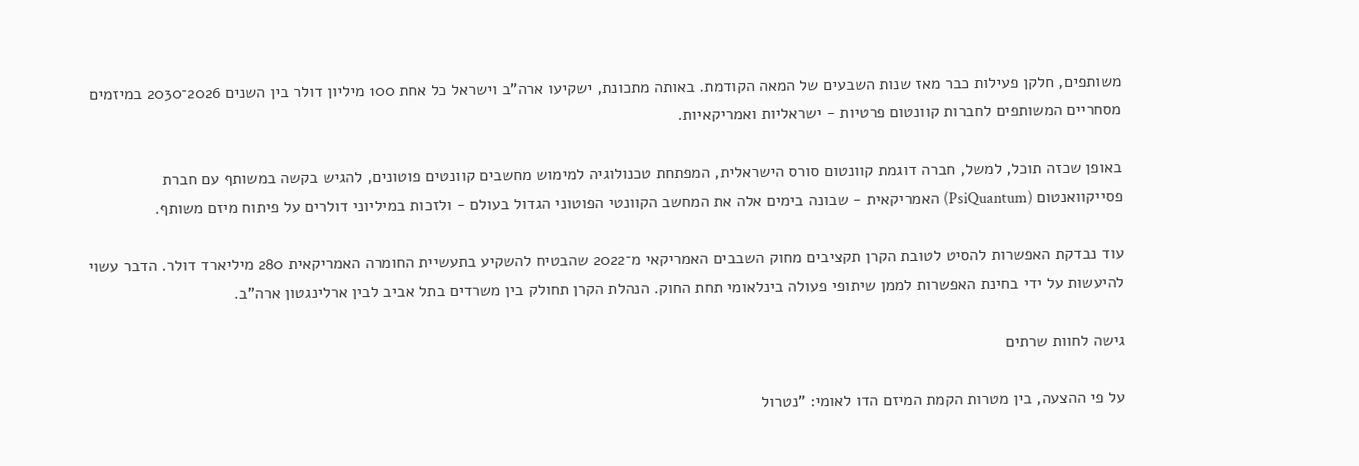משותפים, חלקן פעילות כבר מאז שנות השבעים של המאה הקודמת. באותה מתכונת, ישקיעו ארה"ב וישראל כל אחת 100 מיליון דולר בין השנים 2026־2030 במיזמים מסחריים המשותפים לחברות קוונטום פרטיות - ישראליות ואמריקאיות.

באופן שכזה תוכל, למשל, חברה דוגמת קוונטום סורס הישראלית, המפתחת טכנולוגיה למימוש מחשבים קוונטים פוטונים, להגיש בקשה במשותף עם חברת פסייקוואנטום (PsiQuantum) האמריקאית - שבונה בימים אלה את המחשב הקוונטי הפוטוני הגדול בעולם - ולזכות במיליוני דולרים על פיתוח מיזם משותף.

עוד נבדקת האפשרות להסיט לטובת הקרן תקציבים מחוק השבבים האמריקאי מ־2022 שהבטיח להשקיע בתעשיית החומרה האמריקאית 280 מיליארד דולר. הדבר עשוי להיעשות על ידי בחינת האפשרות לממן שיתופי פעולה בינלאומי תחת החוק. הנהלת הקרן תחולק בין משרדים בתל אביב לבין ארלינגטון ארה"ב.

גישה לחוות שרתים

על פי ההצעה, בין מטרות הקמת המיזם הדו לאומי: "נטרול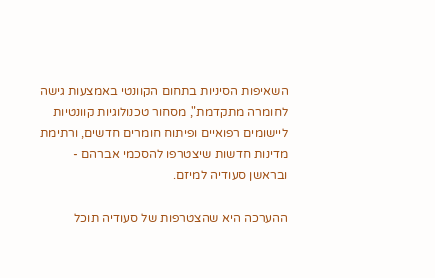השאיפות הסיניות בתחום הקוונטי באמצעות גישה לחומרה מתקדמת", מסחור טכנולוגיות קוונטיות ליישומים רפואיים ופיתוח חומרים חדשים, ורתימת מדינות חדשות שיצטרפו להסכמי אברהם - ובראשן סעודיה למיזם.

ההערכה היא שהצטרפות של סעודיה תוכל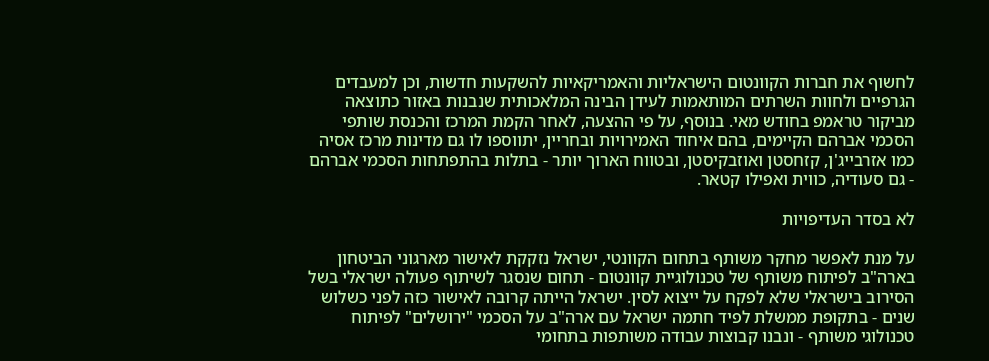לחשוף את חברות הקוונטום הישראליות והאמריקאיות להשקעות חדשות, וכן למעבדים הגרפיים ולחוות השרתים המותאמות לעידן הבינה המלאכותית שנבנות באזור כתוצאה מביקור טראמפ בחודש מאי. בנוסף, על פי ההצעה, לאחר הקמת המרכז והכנסת שותפי הסכמי אברהם הקיימים, בהם איחוד האמירויות ובחריין, יתווספו לו גם מדינות מרכז אסיה כמו אזרבייג'ן, קזחסטן ואוזבקיסטן, ובטווח הארוך יותר - בתלות בהתפתחות הסכמי אברהם - גם סעודיה, כווית ואפילו קטאר.

לא בסדר העדיפויות

על מנת לאפשר מחקר משותף בתחום הקוונטי, ישראל נזקקת לאישור מארגוני הביטחון בארה"ב לפיתוח משותף של טכנולוגיית קוונטום - תחום שנסגר לשיתוף פעולה ישראלי בשל הסירוב בישראלי שלא לפקח על ייצוא לסין. ישראל הייתה קרובה לאישור כזה לפני כשלוש שנים - בתקופת ממשלת לפיד חתמה ישראל עם ארה"ב על הסכמי "ירושלים" לפיתוח טכנולוגי משותף - ונבנו קבוצות עבודה משותפות בתחומי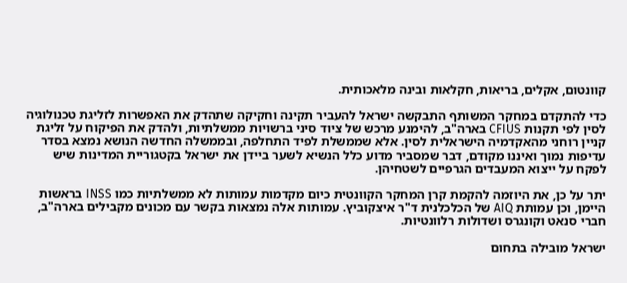קוונטום, אקלים, בריאות, חקלאות ובינה מלאכותית.

כדי להתקדם במחקר המשותף התבקשה ישראל להעביר תקינה וחקיקה שתהדק את האפשרות לזליגת טכנולוגיה לסין לפי תקנות CFIUS בארה"ב, להימנע מרכש של ציוד סיני ברשויות ממשלתיות, ולהדק את הפיקוח על זליגת קניין רוחני מהאקדמיה הישראלית לסין. אלא שממשלת לפיד התחלפה, ובממשלה החדשה הנושא נמצא בסדר עדיפות נמוך ואיננו מקודם, דבר שמסביר מדוע כלל הנשיא לשער ביידן את ישראל בקטגוריית המדינות שיש לפקח על ייצוא המעבדים הגרפיים לשטחיהן.

יתר על כן, את היוזמה להקמת קרן המחקר הקוונטית כיום מקדמות עמותות לא ממשלתיות כמו INSS בראשות היימן, וכן עמותת AIQ של הכלכלנית ד"ר איצקוביץ. עמותות אלה נמצאות בקשר עם מכונים מקבילים בארה"ב, חברי סנאט וקונגרס ושדולות רלוונטיות.

ישראל מובילה בתחום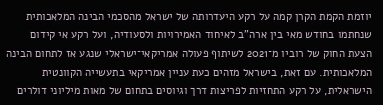יוזמת הקמת הקרן קמה על רקע היעדרותה של ישראל מהסכמי הבינה המלאכותית שנחתמו בחודש מאי בין ארה"ב לאיחוד האמירויות ולסעודיה, ועל רקע אי קידום הצעת החוק של רוביו מ־2021 לשיתוף פעולה אמריקאי־ישראלי שנגע אז לתחום הבינה המלאכותית. עם זאת, בישראל מזהים כעת עניין אמריקאי בתעשייה הקוונטית הישראלית, על רקע התחזיות לפריצות דרך וגיוסים בתחום של מאות מיליוני דולרים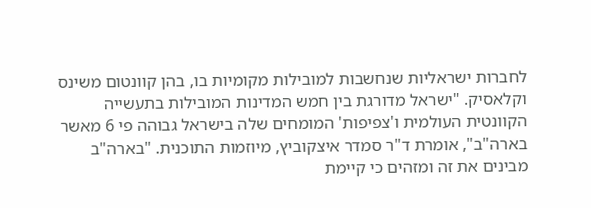לחברות ישראליות שנחשבות למובילות מקומיות בו, בהן קוונטום משינס וקלאסיק. "ישראל מדורגת בין חמש המדינות המובילות בתעשייה הקוונטית העולמית ו'צפיפות' המומחים שלה בישראל גבוהה פי 6 מאשר בארה"ב", אומרת ד"ר סמדר איצקוביץ, מיוזמות התוכנית. "בארה"ב מבינים את זה ומזהים כי קיימת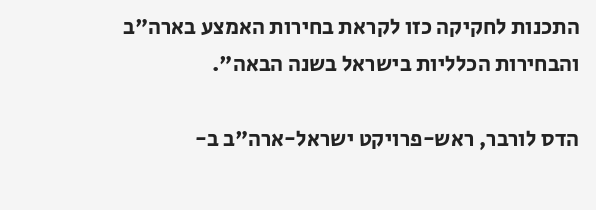התכנות לחקיקה כזו לקראת בחירות האמצע בארה"ב והבחירות הכלליות בישראל בשנה הבאה".

הדס לורבר, ראש-פרויקט ישראל-ארה"ב ב-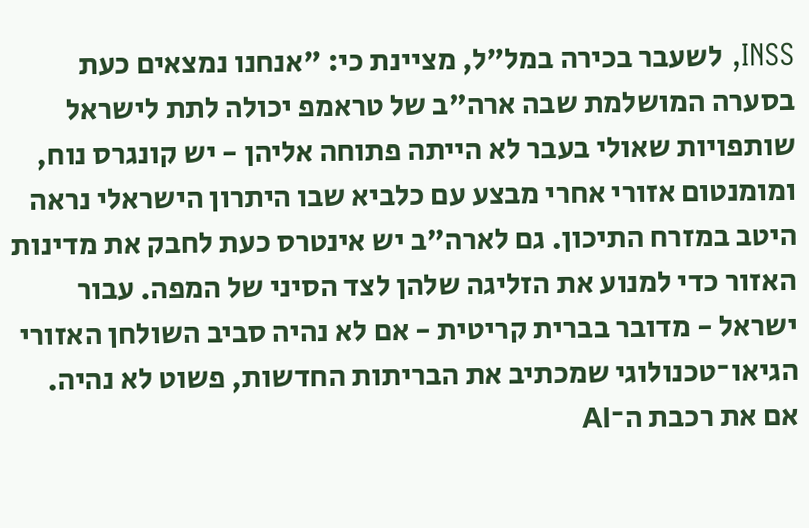INSS, לשעבר בכירה במל"ל, מציינת כי: "אנחנו נמצאים כעת בסערה המושלמת שבה ארה"ב של טראמפ יכולה לתת לישראל שותפויות שאולי בעבר לא הייתה פתוחה אליהן - יש קונגרס נוח, ומומנטום אזורי אחרי מבצע עם כלביא שבו היתרון הישראלי נראה היטב במזרח התיכון. גם לארה"ב יש אינטרס כעת לחבק את מדינות האזור כדי למנוע את הזליגה שלהן לצד הסיני של המפה. עבור ישראל - מדובר בברית קריטית - אם לא נהיה סביב השולחן האזורי הגיאו־טכנולוגי שמכתיב את הבריתות החדשות, פשוט לא נהיה. אם את רכבת ה־AI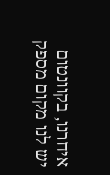איחרנו, בקוונטום יש לנו מקום מספק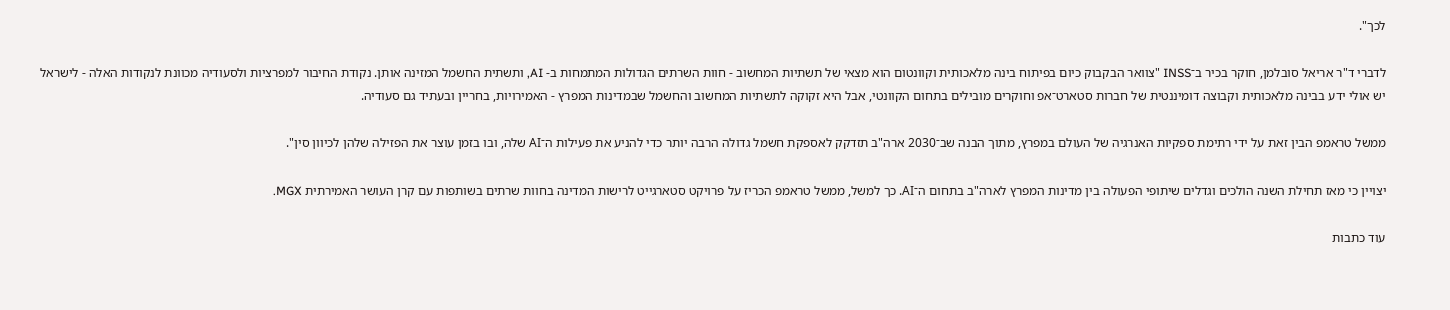לכך".

לדברי ד"ר אריאל סובלמן, חוקר בכיר ב־INSS "צוואר הבקבוק כיום בפיתוח בינה מלאכותית וקוונטום הוא מצאי של תשתיות המחשוב - חוות השרתים הגדולות המתמחות ב- AI, ותשתית החשמל המזינה אותן. נקודת החיבור למפרציות ולסעודיה מכוונת לנקודות האלה - לישראל יש אולי ידע בבינה מלאכותית וקבוצה דומיננטית של חברות סטארט־אפ וחוקרים מובילים בתחום הקוונטי, אבל היא זקוקה לתשתיות המחשוב והחשמל שבמדינות המפרץ - האמירויות, בחריין ובעתיד גם סעודיה.

ממשל טראמפ הבין זאת על ידי רתימת ספקיות האנרגיה של העולם במפרץ, מתוך הבנה שב־2030 ארה"ב תזדקק לאספקת חשמל גדולה הרבה יותר כדי להניע את פעילות ה־AI שלה, ובו בזמן עוצר את הפזילה שלהן לכיוון סין".

יצויין כי מאז תחילת השנה הולכים וגדלים שיתופי הפעולה בין מדינות המפרץ לארה"ב בתחום ה־AI. כך למשל, ממשל טראמפ הכריז על פרויקט סטארגייט לרישות המדינה בחוות שרתים בשותפות עם קרן העושר האמירתית MGX.

עוד כתבות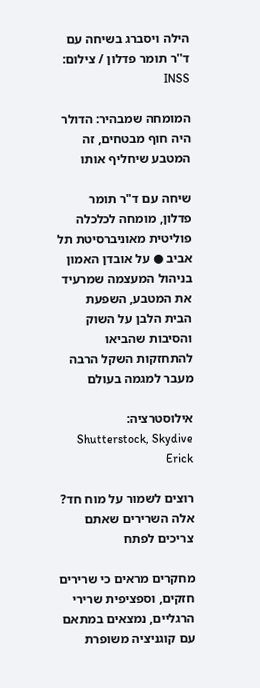הילה ויסברג בשיחה עם ד''ר תומר פדלון / צילום: INSS

המומחה שמבהיר: הדולר היה חוף מבטחים, זה המטבע שיחליף אותו

שיחה עם ד"ר תומר פדלון, מומחה לכלכלה פוליטית מאוניברסיטת תל אביב ● על אובדן האמון בניהול המעצמה שמרעיד את המטבע, השפעת הבית הלבן על השוק והסיבות שהביאו להתחזקות השקל הרבה מעבר למגמה בעולם

אילוסטרציה: Shutterstock, Skydive Erick

רוצים לשמור על מוח חד? אלה השרירים שאתם צריכים לפתח

מחקרים מראים כי שרירים חזקים, וספציפית שרירי הרגליים, נמצאים במתאם עם קוגניציה משופרת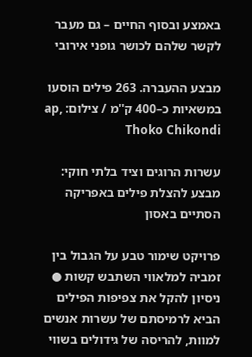באמצע ובסוף החיים – גם מעבר לקשר שלהם לכושר גופני אירובי

מבצע ההעברה. 263 פילים הוסעו במשאיות כ–400 ק''מ / צילום: ap, Thoko Chikondi

עשרות הרוגים וציד בלתי חוקי: מבצע להצלת פילים באפריקה הסתיים באסון

פרויקט שימור טבע על הגבול בין זמביה למלאווי השתבש קשות ● ניסיון להקל את צפיפות הפילים הביא לרמיסתם של עשרות אנשים למוות, להריסה של גידולים בשווי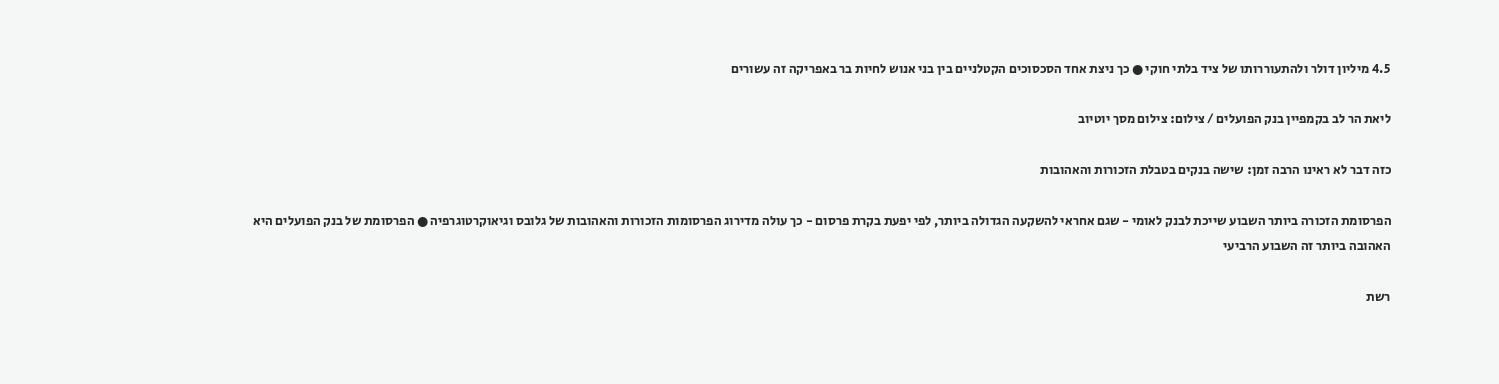4.5 מיליון דולר ולהתעוררותו של ציד בלתי חוקי ● כך ניצת אחד הסכסוכים הקטלניים בין בני אנוש לחיות בר באפריקה זה עשורים

ליאת הר לב בקמפיין בנק הפועלים / צילום: צילום מסך יוטיוב

כזה דבר לא ראינו הרבה זמן: שישה בנקים בטבלת הזכורות והאהובות

הפרסומת הזכורה ביותר השבוע שייכת לבנק לאומי - שגם אחראי להשקעה הגדולה ביותר, לפי יפעת בקרת פרסום - כך עולה מדירוג הפרסומות הזכורות והאהובות של גלובס וגיאוקרטוגרפיה ● הפרסומת של בנק הפועלים היא האהובה ביותר זה השבוע הרביעי

רשת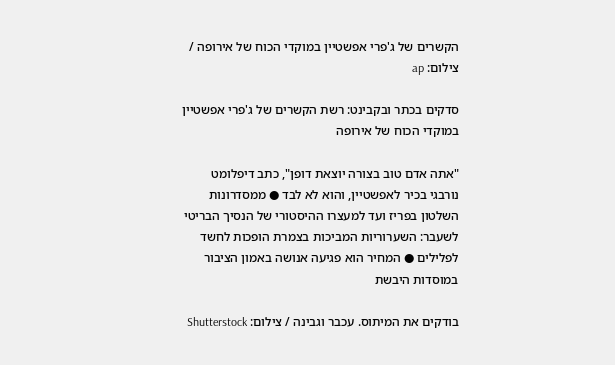הקשרים של ג'פרי אפשטיין במוקדי הכוח של אירופה / צילום: ap

סדקים בכתר ובקבינט: רשת הקשרים של ג'פרי אפשטיין במוקדי הכוח של אירופה

"אתה אדם טוב בצורה יוצאת דופן", כתב דיפלומט נורבגי בכיר לאפשטיין, והוא לא לבד ● ממסדרונות השלטון בפריז ועד למעצרו ההיסטורי של הנסיך הבריטי לשעבר: השערוריות המביכות בצמרת הופכות לחשד לפלילים ● המחיר הוא פגיעה אנושה באמון הציבור במוסדות היבשת

בודקים את המיתוס. עכבר וגבינה / צילום: Shutterstock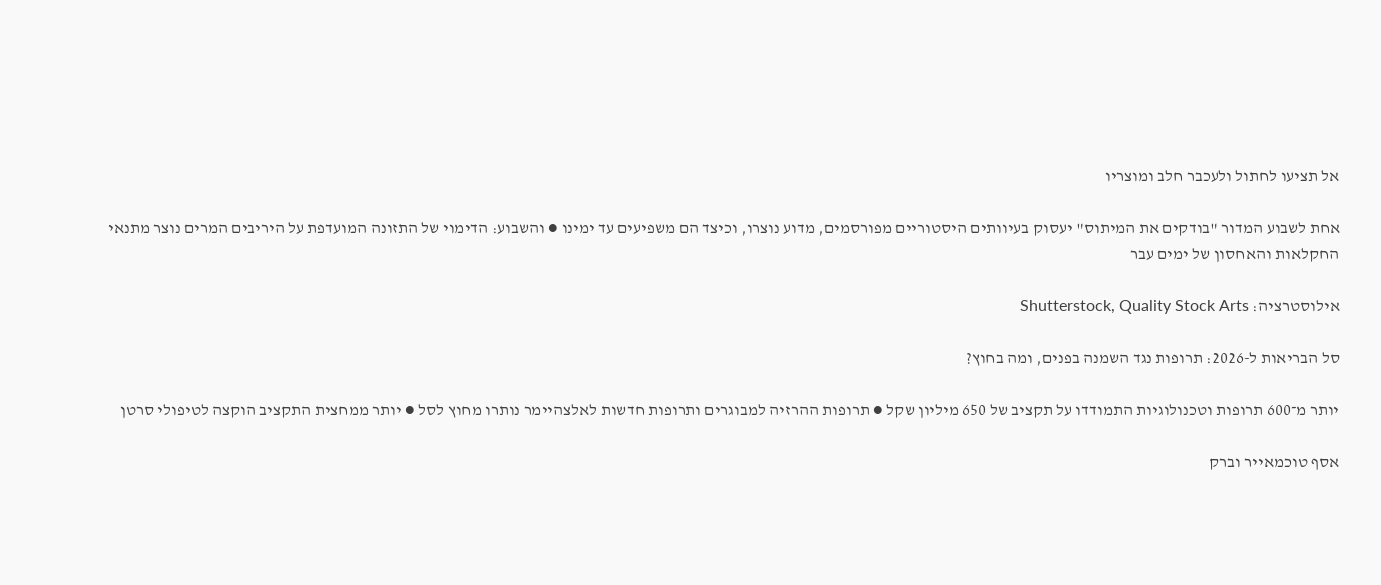אל תציעו לחתול ולעכבר חלב ומוצריו

אחת לשבוע המדור "בודקים את המיתוס" יעסוק בעיוותים היסטוריים מפורסמים, מדוע נוצרו, וכיצד הם משפיעים עד ימינו ● והשבוע: הדימוי של התזונה המועדפת על היריבים המרים נוצר מתנאי החקלאות והאחסון של ימים עבר

אילוסטרציה: Shutterstock, Quality Stock Arts

סל הבריאות ל-2026: תרופות נגד השמנה בפנים, ומה בחוץ?

יותר מ־600 תרופות וטכנולוגיות התמודדו על תקציב של 650 מיליון שקל ● תרופות ההרזיה למבוגרים ותרופות חדשות לאלצהיימר נותרו מחוץ לסל ● יותר ממחצית התקציב הוקצה לטיפולי סרטן

אסף טוכמאייר וברק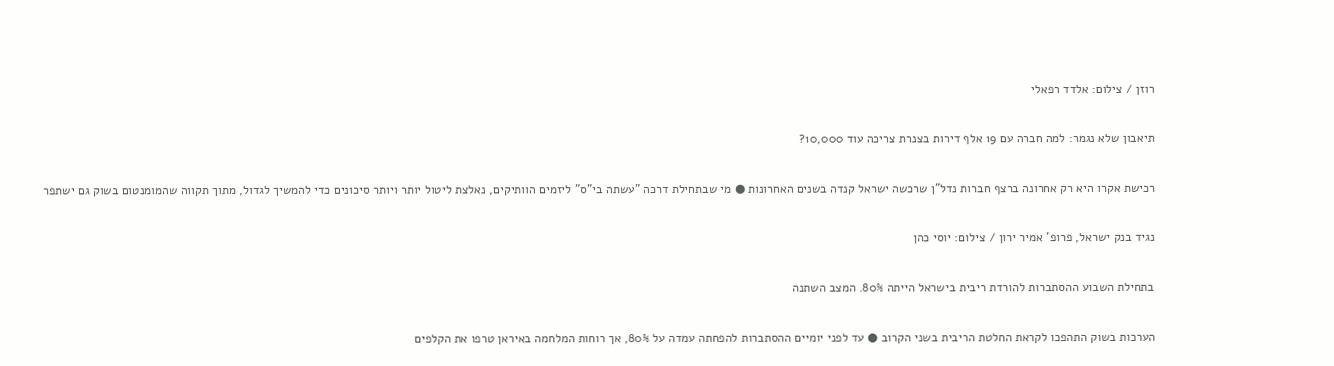רוזן / צילום: אלדד רפאלי

תיאבון שלא נגמר: למה חברה עם 19 אלף דירות בצנרת צריכה עוד 10,000?

רכישת אקרו היא רק אחרונה ברצף חברות נדל"ן שרכשה ישראל קנדה בשנים האחרונות ● מי שבתחילת דרכה "עשתה בי"ס" ליזמים הוותיקים, נאלצת ליטול יותר ויותר סיכונים כדי להמשיך לגדול, מתוך תקווה שהמומנטום בשוק גם ישתפר

נגיד בנק ישראל, פרופ' אמיר ירון / צילום: יוסי כהן

בתחילת השבוע ההסתברות להורדת ריבית בישראל הייתה 80%. המצב השתנה

הערכות בשוק התהפכו לקראת החלטת הריבית בשני הקרוב ● עד לפני יומיים ההסתברות להפחתה עמדה על 80%, אך רוחות המלחמה באיראן טרפו את הקלפים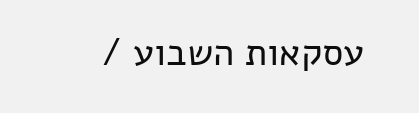עסקאות השבוע /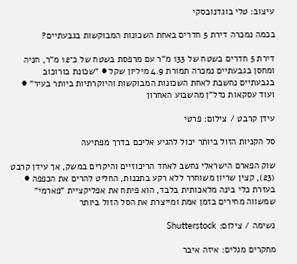עיצוב: טלי בוגדנובסקי

בכמה נמכרה דירת 5 חדרים באחת השכונות המבוקשות בגבעתיים?

דירת 5 חדרים בשטח של 133 מ"ר עם מרפסת בשטח של כ־12 מ"ר, חניה ומחסן בגבעתיים נמכרה תמורת 4.9 מיליון שקל ● "שכונת בורוכוב בגבעתיים נחשבת לאחת השכונות המבוקשות והיוקרתיות ביותר בעיר" ● ועוד עסקאות נדל"ן מהשבוע האחרון

עידן קרבט / צילום: פרטי

סל הקניות הזול ביותר יכול להגיע אליכם בדרך מפתיעה

שוק הפארם הישראלי נחשב לאחד הריכוזיים והיקרים במשק, אך עידן קרבט (23), קצין שריון משוחרר ללא רקע בתכנות, החליט להרים את הכפפה ● בעזרת כלי בינה מלאכותית בלבד, הוא פיתח את אפליקציית "פארמי" שמשווה מחירים בזמן אמת ומייצרת את הסל הזול ביותר

נשימה / צילום: Shutterstock

מחקרים מגלים: איזה איבר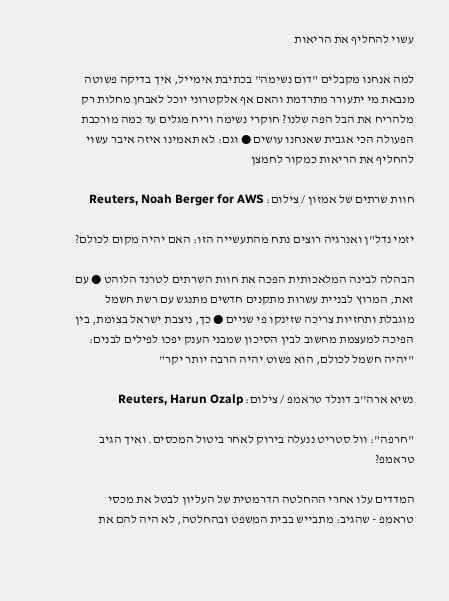עשוי להחליף את הריאות

למה אנחנו מקבלים "דום נשימה" בכתיבת אימייל, איך בדיקה פשוטה מנבאת מי יתעורר מתרדמת והאם אף אלקטרוני יוכל לאבחן מחלות רק מלהריח את הבל הפה שלנו? חוקרי נשימה וריח מגלים עד כמה מורכבת הפעולה הכי אגבית שאנחנו עושים ● וגם: לא תאמינו איזה איבר עשוי להחליף את הריאות כמקור לחמצן

חוות שרתים של אמזון / צילום: Reuters, Noah Berger for AWS

יזמי נדל"ן ואנרגיה רוצים נתח מהתעשייה הזו: האם יהיה מקום לכולם?

הבהלה לבינה המלאכותית הפכה את חוות השרתים לטרנד הלוהט ● עם זאת, המרוץ לבניית עשרות מתקנים חדשים מתנגש עם רשת חשמל מוגבלת ותחזיות צריכה שזינקו פי שניים ● כך, ניצבת ישראל בצומת, בין הפיכה למעצמת מחשוב לבין הסיכון שמבני הענק יפכו לפילים לבנים: "יהיה חשמל לכולם, הוא פשוט יהיה הרבה יותר יקר"

נשיא ארה''ב דונלד טראמפ / צילום: Reuters, Harun Ozalp

"חרפה": וול סטריט ננעלה בירוק לאחר ביטול המכסים. ואיך הגיב טראמפ?

המדדים עלו אחרי ההחלטה הדרמטית של העליון לבטל את מכסי טראמפ - שהגיב: מתבייש בבית המשפט ובהחלטה, לא היה להם את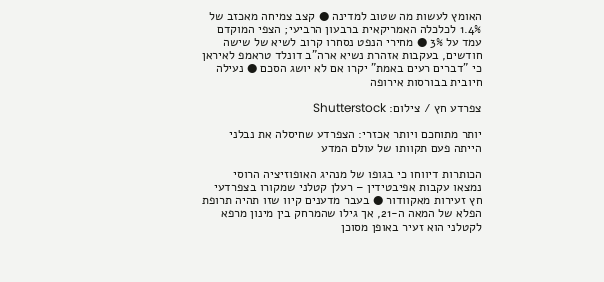האומץ לעשות מה שטוב למדינה ● קצב צמיחה מאכזב של 1.4% לכלכלה האמריקאית ברבעון הרביעי; הצפי המוקדם עמד על 3% ● מחירי הנפט נסחרו קרוב לשיא של שישה חודשים, בעקבות אזהרת נשיא ארה"ב דונלד טראמפ לאיראן כי "דברים רעים באמת" יקרו אם לא יושג הסכם ● נעילה חיובית בבורסות אירופה

צפרדע חץ / צילום: Shutterstock

יותר מתוחכם ויותר אכזרי: הצפרדע שחיסלה את נבלני הייתה פעם תקוותו של עולם המדע

הכותרות דיווחו כי בגופו של מנהיג האופוזיציה הרוסי נמצאו עקבות אפיבטידין – רעלן קטלני שמקורו בצפרדעי חץ זעירות מאקוודור ● בעבר מדענים קיוו שזו תהיה תרופת הפלא של המאה ה-21, אך גילו שהמרחק בין מינון מרפא לקטלני הוא זעיר באופן מסוכן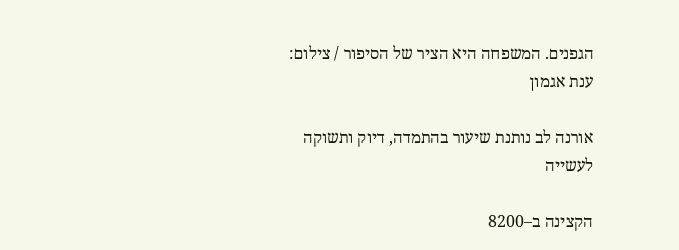הגפנים. המשפחה היא הציר של הסיפור / צילום: ענת אגמון

אורנה לב נותנת שיעור בהתמדה, דיוק ותשוקה לעשייה

הקצינה ב–8200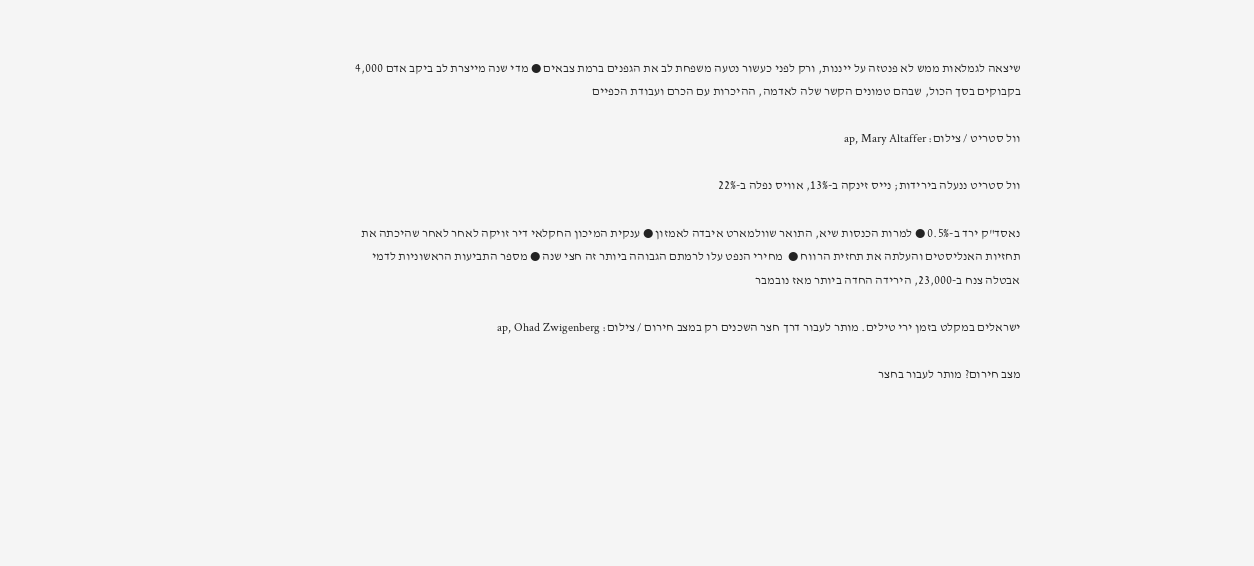שיצאה לגמלאות ממש לא פנטזה על ייננות, ורק לפני כעשור נטעה משפחת לב את הגפנים ברמת צבאים ● מדי שנה מייצרת לב ביקב אדם 4,000 בקבוקים בסך הכול, שבהם טמונים הקשר שלה לאדמה, ההיכרות עם הכרם ועבודת הכפיים

וול סטריט / צילום: ap, Mary Altaffer

וול סטריט ננעלה בירידות; נייס זינקה ב-13%, אוויס נפלה ב-22%

נאסד"ק ירד ב-0.5% ● למרות הכנסות שיא, התואר שוולמארט איבדה לאמזון ● ענקית המיכון החקלאי דיר זויקה לאחר לאחר שהיכתה את תחזיות האנליסטים והעלתה את תחזית הרווח ●  מחירי הנפט עלו לרמתם הגבוהה ביותר זה חצי שנה ● מספר התביעות הראשוניות לדמי אבטלה צנח ב-23,000, הירידה החדה ביותר מאז נובמבר

ישראלים במקלט בזמן ירי טילים. מותר לעבור דרך חצר השכנים רק במצב חירום / צילום: ap, Ohad Zwigenberg

מצב חירום? מותר לעבור בחצר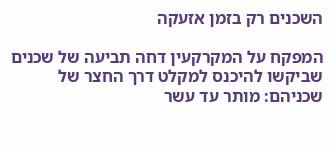השכנים רק בזמן אזעקה

המפקח על המקרקעין דחה תביעה של שכנים שביקשו להיכנס למקלט דרך החצר של שכניהם: מותר עד עשר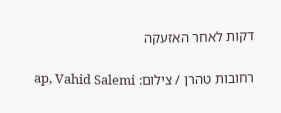דקות לאחר האזעקה

רחובות טהרן / צילום: ap, Vahid Salemi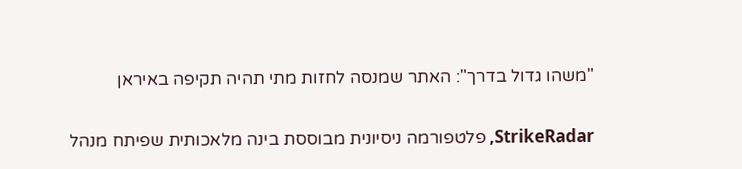"משהו גדול בדרך": האתר שמנסה לחזות מתי תהיה תקיפה באיראן

StrikeRadar, פלטפורמה ניסיונית מבוססת בינה מלאכותית שפיתח מנהל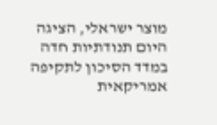מוצר ישראלי, הציגה היום תנודתיות חדה במדד הסיכון לתקיפה אמריקאית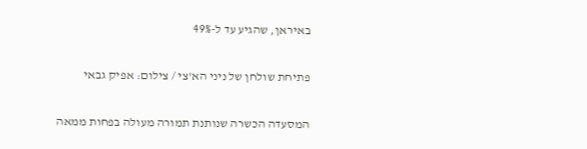באיראן, שהגיע עד ל-49%

פתיחת שולחן של ניני הא'צי / צילום: אפיק גבאי

המסעדה הכשרה שנותנת תמורה מעולה בפחות ממאה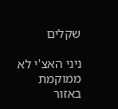שקלים

ניני האצ'י לא ממוקמת באזור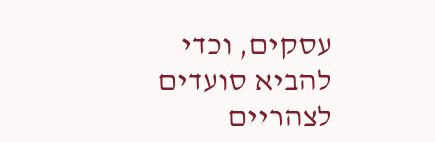עסקים, וכדי להביא סועדים לצהריים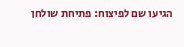הגיעו שם לפיצוח: פתיחת שולחן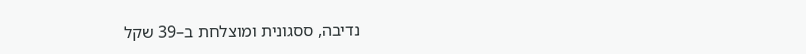נדיבה, ססגונית ומוצלחת ב–39 שקל